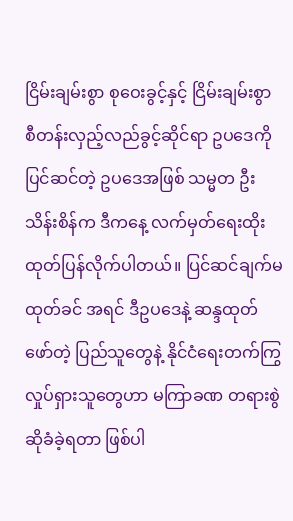ငြိမ်းချမ်းစွာ စုဝေးခွင့်နှင့် ငြိမ်းချမ်းစွာ စီတန်းလှည့်လည်ခွင့်ဆိုင်ရာ ဥပဒေကို ပြင်ဆင်တဲ့ ဥပဒေအဖြစ် သမ္မတ ဦးသိန်းစိန်က ဒီကနေ့ လက်မှတ်ရေးထိုး ထုတ်ပြန်လိုက်ပါတယ်။ ပြင်ဆင်ချက်မထုတ်ခင် အရင် ဒီဥပဒေနဲ့ ဆန္ဒထုတ်ဖော်တဲ့ ပြည်သူတွေနဲ့ နိုင်ငံရေးတက်ကြွ လှုပ်ရှားသူတွေဟာ မကြာခဏ တရားစွဲဆိုခံခဲ့ရတာ ဖြစ်ပါ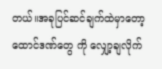တယ်။အခုပြင်ဆင်ချက်ထဲမှာတော့ ထောင်ဒဏ်တွေ ကို လျှော့ချလိုက်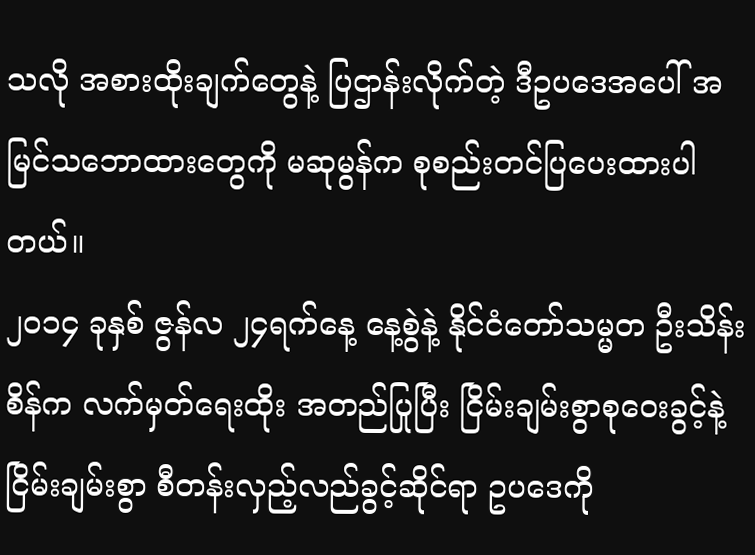သလို အစားထိုးချက်တွေနဲ့ ပြဌာန်းလိုက်တဲ့ ဒီဥပဒေအပေါ် အမြင်သဘောထားတွေကို မဆုမွန်က စုစည်းတင်ပြပေးထားပါတယ်။
၂၀၁၄ ခုနှစ် ဇွန်လ ၂၄ရက်နေ့ နေ့စွဲနဲ့ နိုင်ငံတော်သမ္မတ ဦးသိန်းစိန်က လက်မှတ်ရေးထိုး အတည်ပြုပြီး ငြိမ်းချမ်းစွာစုဝေးခွင့်နဲ့ ငြိမ်းချမ်းစွာ စီတန်းလှည့်လည်ခွင့်ဆိုင်ရာ ဥပဒေကို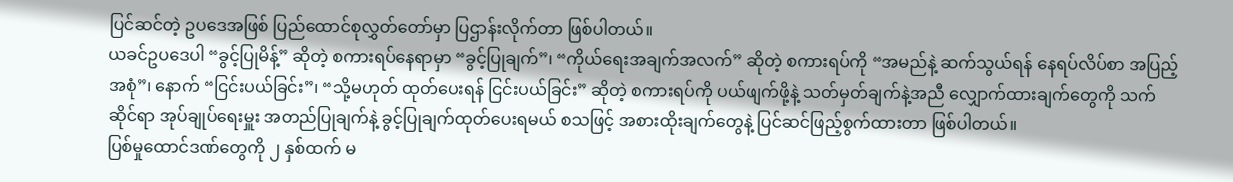ပြင်ဆင်တဲ့ ဥပဒေအဖြစ် ပြည်ထောင်စုလွှတ်တော်မှာ ပြဌာန်းလိုက်တာ ဖြစ်ပါတယ်။
ယခင်ဥပဒေပါ “ခွင့်ပြုမိန့်” ဆိုတဲ့ စကားရပ်နေရာမှာ “ခွင့်ပြုချက်”၊ “ကိုယ်ရေးအချက်အလက်” ဆိုတဲ့ စကားရပ်ကို “အမည်နဲ့ ဆက်သွယ်ရန် နေရပ်လိပ်စာ အပြည့်အစုံ”၊ နောက် “ငြင်းပယ်ခြင်း”၊ “သို့မဟုတ် ထုတ်ပေးရန် ငြင်းပယ်ခြင်း” ဆိုတဲ့ စကားရပ်ကို ပယ်ဖျက်ဖို့နဲ့ သတ်မှတ်ချက်နဲ့အညီ လျှောက်ထားချက်တွေကို သက်ဆိုင်ရာ အုပ်ချုပ်ရေးမှူး အတည်ပြုချက်နဲ့ ခွင့်ပြုချက်ထုတ်ပေးရမယ် စသဖြင့် အစားထိုးချက်တွေနဲ့ ပြင်ဆင်ဖြည့်စွက်ထားတာ ဖြစ်ပါတယ်။
ပြစ်မှုထောင်ဒဏ်တွေကို ၂ နှစ်ထက် မ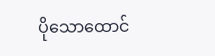ပိုသောထောင်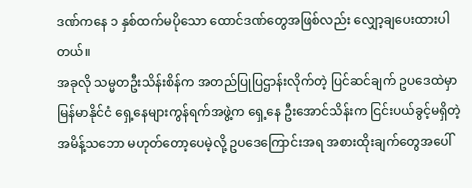ဒဏ်ကနေ ၁ နှစ်ထက်မပိုသော ထောင်ဒဏ်တွေအဖြစ်လည်း လျှော့ချပေးထားပါတယ်။
အခုလို သမ္မတဦးသိန်းစိန်က အတည်ပြုပြဌာန်းလိုက်တဲ့ ပြင်ဆင်ချက် ဥပဒေထဲမှာ မြန်မာနိုင်ငံ ရှေ့နေများကွန်ရက်အဖွဲ့က ရှေ့နေ ဦးအောင်သိန်းက ငြင်းပယ်ခွင့်မရှိတဲ့ အမိန့်သဘော မဟုတ်တော့ပေမဲ့လို့ ဥပဒေကြောင်းအရ အစားထိုးချက်တွေအပေါ်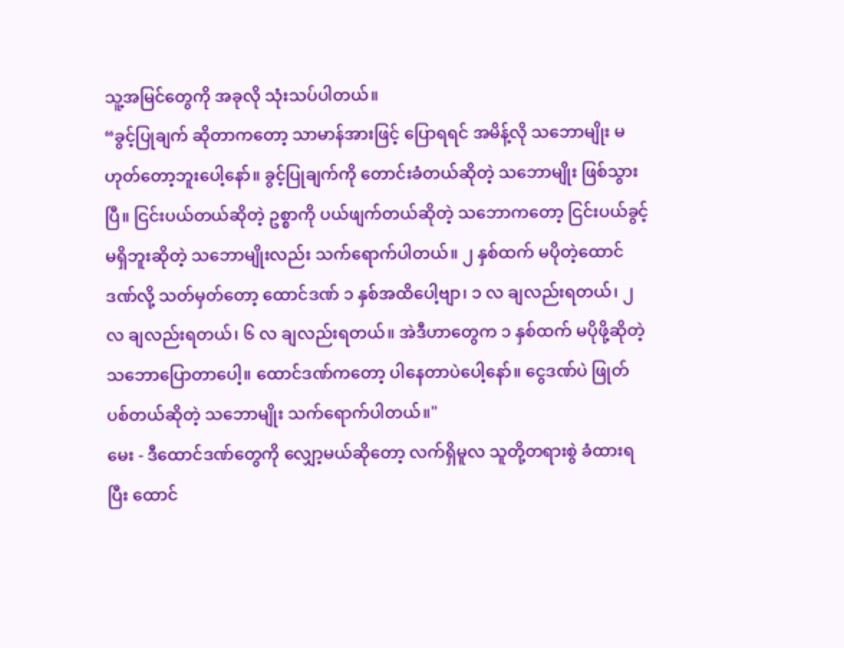သူ့အမြင်တွေကို အခုလို သုံးသပ်ပါတယ်။
“ခွင့်ပြုချက် ဆိုတာကတော့ သာမာန်အားဖြင့် ပြောရရင် အမိန့်လို သဘောမျိုး မဟုတ်တော့ဘူးပေါ့နော်။ ခွင့်ပြုချက်ကို တောင်းခံတယ်ဆိုတဲ့ သဘောမျိုး ဖြစ်သွားပြီ။ ငြင်းပယ်တယ်ဆိုတဲ့ ဥစ္စာကို ပယ်ဖျက်တယ်ဆိုတဲ့ သဘောကတော့ ငြင်းပယ်ခွင့် မရှိဘူးဆိုတဲ့ သဘောမျိုးလည်း သက်ရောက်ပါတယ်။ ၂ နှစ်ထက် မပိုတဲ့ထောင်ဒဏ်လို့ သတ်မှတ်တော့ ထောင်ဒဏ် ၁ နှစ်အထိပေါ့ဗျာ၊ ၁ လ ချလည်းရတယ်၊ ၂ လ ချလည်းရတယ်၊ ၆ လ ချလည်းရတယ်။ အဲဒီဟာတွေက ၁ နှစ်ထက် မပိုဖို့ဆိုတဲ့ သဘောပြောတာပေါ့။ ထောင်ဒဏ်ကတော့ ပါနေတာပဲပေါ့နော်။ ငွေဒဏ်ပဲ ဖြုတ်ပစ်တယ်ဆိုတဲ့ သဘောမျိုး သက်ရောက်ပါတယ်။"
မေး - ဒီထောင်ဒဏ်တွေကို လျှော့မယ်ဆိုတော့ လက်ရှိမူလ သူတို့တရားစွဲ ခံထားရပြီး ထောင်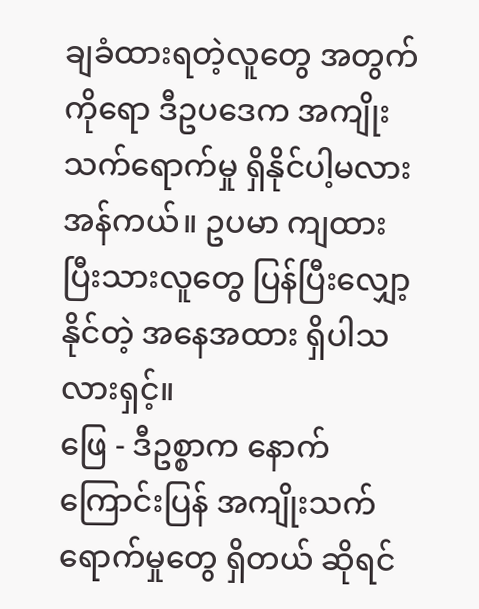ချခံထားရတဲ့လူတွေ အတွက်ကိုရော ဒီဥပဒေက အကျိုးသက်ရောက်မှု ရှိနိုင်ပါ့မလား အန်ကယ်။ ဥပမာ ကျထားပြီးသားလူတွေ ပြန်ပြီးလျှော့နိုင်တဲ့ အနေအထား ရှိပါသလားရှင့်။
ဖြေ - ဒီဥစ္စာက နောက်ကြောင်းပြန် အကျိုးသက်ရောက်မှုတွေ ရှိတယ် ဆိုရင်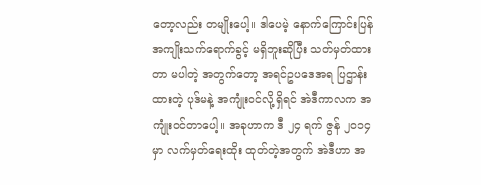တော့လည်း တမျိုးပေါ့။ ဒါပေမဲ့ နောက်ကြောင်းပြန် အကျိုးသက်ရောက်ခွင့် မရှိဘူးဆိုပြီး သတ်မှတ်ထားတာ မပါတဲ့ အတွက်တော့ အရင်ဥပဒေအရ ပြဌာန်းထားတဲ့ ပုဒ်မနဲ့ အကျုံးဝင်လို့ရှိရင် အဲဒီကာလက အကျုံးဝင်တာပေါ့။ အခုဟာက ဒီ ၂၄ ရက် ဇွန် ၂၀၁၄ မှာ လက်မှတ်ရေးထိုး ထုတ်တဲ့အတွက် အဲဒီဟာ အ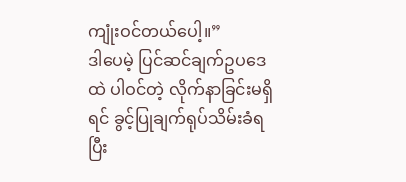ကျုံးဝင်တယ်ပေါ့။”
ဒါပေမဲ့ ပြင်ဆင်ချက်ဥပဒေထဲ ပါဝင်တဲ့ လိုက်နာခြင်းမရှိရင် ခွင့်ပြုချက်ရုပ်သိမ်းခံရပြီး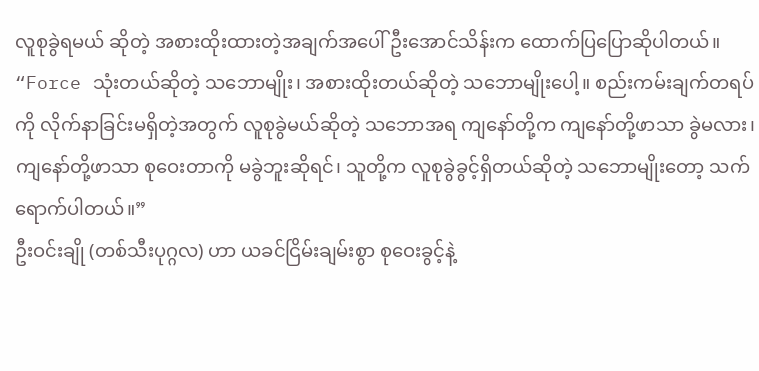လူစုခွဲရမယ် ဆိုတဲ့ အစားထိုးထားတဲ့အချက်အပေါ် ဦးအောင်သိန်းက ထောက်ပြပြောဆိုပါတယ်။
“Force သုံးတယ်ဆိုတဲ့ သဘောမျိုး၊ အစားထိုးတယ်ဆိုတဲ့ သဘောမျိုးပေါ့။ စည်းကမ်းချက်တရပ်ကို လိုက်နာခြင်းမရှိတဲ့အတွက် လူစုခွဲမယ်ဆိုတဲ့ သဘောအရ ကျနော်တို့က ကျနော်တို့ဖာသာ ခွဲမလား၊ ကျနော်တို့ဖာသာ စုဝေးတာကို မခွဲဘူးဆိုရင်၊ သူတို့က လူစုခွဲခွင့်ရှိတယ်ဆိုတဲ့ သဘောမျိုးတော့ သက်ရောက်ပါတယ်။”
ဦးဝင်းချို (တစ်သီးပုဂ္ဂလ) ဟာ ယခင်ငြိမ်းချမ်းစွာ စုဝေးခွင့်နဲ့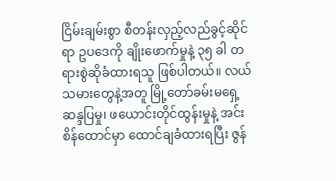ငြိမ်းချမ်းစွာ စီတန်းလှည့်လည်ခွင့်ဆိုင်ရာ ဥပဒေကို ချိုးဖောက်မှုနဲ့ ၃၅ ခါ တရားစွဲဆိုခံထားရသူ ဖြစ်ပါတယ်။ လယ်သမားတွေနဲ့အတူ မြို့တော်ခမ်းမရှေ့ဆန္ဒပြမှု၊ ဖယောင်းတိုင်ထွန်းမှုနဲ့ အင်းစိန်ထောင်မှာ ထောင်ချခံထားရပြီး ဇွန်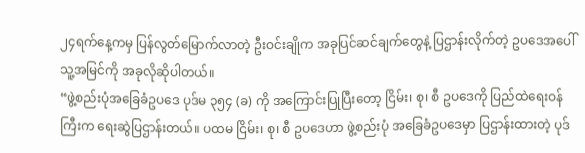၂၄ရက်နေ့ကမှ ပြန်လွတ်မြောက်လာတဲ့ ဦးဝင်းချိုက အခုပြင်ဆင်ချက်တွေနဲ့ ပြဌာန်းလိုက်တဲ့ ဥပဒေအပေါ် သူ့အမြင်ကို အခုလိုဆိုပါတယ်။
“ဖွဲ့စည်းပုံအခြေခံဥပဒေ ပုဒ်မ ၃၅၄ (ခ) ကို အကြောင်းပြုပြီးတော့ ငြိမ်း၊ စု၊ စီ ဥပဒေကို ပြည်ထဲရေးဝန်ကြီးက ရေးဆွဲပြဌာန်းတယ်။ ပထမ ငြိမ်း၊ စု၊ စီ ဥပဒေဟာ ဖွဲ့စည်းပုံ အခြေခံဥပဒေမှာ ပြဌာန်းထားတဲ့ ပုဒ်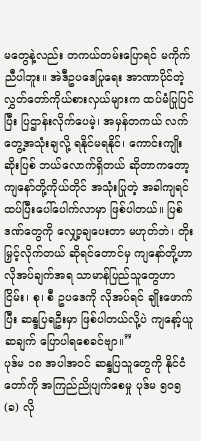မတွေနဲ့လည်း တကယ်တမ်းပြောရင် မကိုက်ညီပါဘူး။ အဲဒီဥပဒေပြုရေး အာဏာပိုင်တဲ့ လွှတ်တော်ကိုယ်စားလှယ်များက ထပ်မံပြုပြင်ပြီး ပြဌာန်းလိုက်ပေမဲ့၊ အမှန်တကယ် လက်တွေ့အသုံးချလို့ ရနိုင်မရနိုင်၊ ကောင်းကျိုးဆိုးပြစ် ဘယ်လောက်ရှိတယ် ဆိုတာကတော့ ကျနော်တို့ကိုယ်တိုင် အသုံးပြုတဲ့ အခါကျရင် ထပ်ပြီးပေါ်ပေါက်လာမှာ ဖြစ်ပါတယ်။ ပြစ်ဒဏ်တွေကို လျှော့ချပေးတာ မဟုတ်ဘဲ၊ တိုးမြှင့်လိုက်တယ် ဆိုရင်တောင်မှ ကျနော်တို့ဟာ လိုအပ်ချက်အရ သာမာန်ပြည်သူတွေဟာ ငြိမ်း၊ စု၊ စီ ဥပဒေကို လိုအပ်ရင် ချိုးဖောက်ပြီး ဆန္ဒပြရဦးမှာ ဖြစ်ပါတယ်လို့ပဲ ကျနော့်ယူဆချက် ပြောပါရစေခင်ဗျာ။”
ပုဒ်မ ၁၈ အပါအဝင် ဆန္ဒပြသူတွေကို နိုင်ငံတော်ကို အကြည်ညိုပျက်စေမှု ပုဒ်မ ၅၀၅ (ခ) လို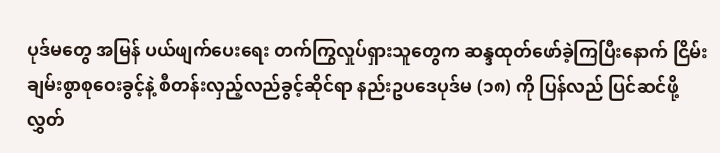ပုဒ်မတွေ အမြန် ပယ်ဖျက်ပေးရေး တက်ကြွလှုပ်ရှားသူတွေက ဆန္ဒထုတ်ဖော်ခဲ့ကြပြီးနောက် ငြိမ်းချမ်းစွာစုဝေးခွင့်နဲ့ စီတန်းလှည့်လည်ခွင့်ဆိုင်ရာ နည်းဥပဒေပုဒ်မ (၁၈) ကို ပြန်လည် ပြင်ဆင်ဖို့ လွှတ်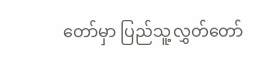တော်မှာ ပြည်သူ့လွှတ်တော်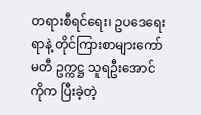တရားစီရင်ရေး၊ ဥပဒေရေးရာနဲ့ တိုင်ကြားစာများကော်မတီ ဥက္ကဋ္ဌ သူရဦးအောင်ကိုက ပြီးခဲ့တဲ့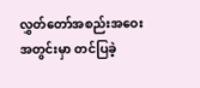လွှတ်တော်အစည်းအဝေး အတွင်းမှာ တင်ပြခဲ့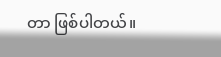တာ ဖြစ်ပါတယ်။